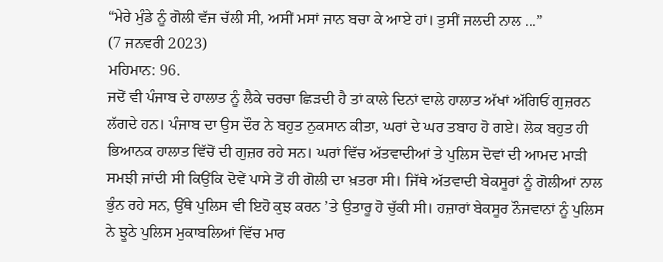“ਮੇਰੇ ਮੁੰਡੇ ਨੂੰ ਗੋਲੀ ਵੱਜ ਚੱਲੀ ਸੀ, ਅਸੀਂ ਮਸਾਂ ਜਾਨ ਬਚਾ ਕੇ ਆਏ ਹਾਂ। ਤੁਸੀਂ ਜਲਦੀ ਨਾਲ ...”
(7 ਜਨਵਰੀ 2023)
ਮਹਿਮਾਨ: 96.
ਜਦੋਂ ਵੀ ਪੰਜਾਬ ਦੇ ਹਾਲਾਤ ਨੂੰ ਲੈਕੇ ਚਰਚਾ ਛਿੜਦੀ ਹੈ ਤਾਂ ਕਾਲੇ ਦਿਨਾਂ ਵਾਲੇ ਹਾਲਾਤ ਅੱਖਾਂ ਅੱਗਿਓਂ ਗੁਜ਼ਰਨ ਲੱਗਦੇ ਹਨ। ਪੰਜਾਬ ਦਾ ਉਸ ਦੌਰ ਨੇ ਬਹੁਤ ਨੁਕਸਾਨ ਕੀਤਾ, ਘਰਾਂ ਦੇ ਘਰ ਤਬਾਹ ਹੋ ਗਏ। ਲੋਕ ਬਹੁਤ ਹੀ ਭਿਆਨਕ ਹਾਲਾਤ ਵਿੱਚੋਂ ਦੀ ਗੁਜ਼ਰ ਰਹੇ ਸਨ। ਘਰਾਂ ਵਿੱਚ ਅੱਤਵਾਦੀਆਂ ਤੇ ਪੁਲਿਸ ਦੋਵਾਂ ਦੀ ਆਮਦ ਮਾੜੀ ਸਮਝੀ ਜਾਂਦੀ ਸੀ ਕਿਉਂਕਿ ਦੋਵੇਂ ਪਾਸੇ ਤੋਂ ਹੀ ਗੋਲੀ ਦਾ ਖ਼ਤਰਾ ਸੀ। ਜਿੱਥੇ ਅੱਤਵਾਦੀ ਬੇਕਸੂਰਾਂ ਨੂੰ ਗੋਲੀਆਂ ਨਾਲ ਭੁੰਨ ਰਹੇ ਸਨ, ਉੱਥੇ ਪੁਲਿਸ ਵੀ ਇਹੋ ਕੁਝ ਕਰਨ ’ਤੇ ਉਤਾਰੂ ਹੋ ਚੁੱਕੀ ਸੀ। ਹਜ਼ਾਰਾਂ ਬੇਕਸੂਰ ਨੌਜਵਾਨਾਂ ਨੂੰ ਪੁਲਿਸ ਨੇ ਝੂਠੇ ਪੁਲਿਸ ਮੁਕਾਬਲਿਆਂ ਵਿੱਚ ਮਾਰ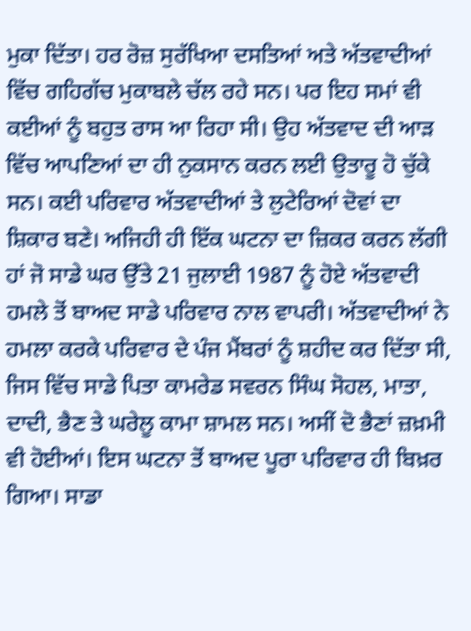ਮੁਕਾ ਦਿੱਤਾ। ਹਰ ਰੋਜ਼ ਸੁਰੱਖਿਆ ਦਸਤਿਆਂ ਅਤੇ ਅੱਤਵਾਦੀਆਂ ਵਿੱਚ ਗਹਿਗੱਚ ਮੁਕਾਬਲੇ ਚੱਲ ਰਹੇ ਸਨ। ਪਰ ਇਹ ਸਮਾਂ ਵੀ ਕਈਆਂ ਨੂੰ ਬਹੁਤ ਰਾਸ ਆ ਰਿਹਾ ਸੀ। ਉਹ ਅੱਤਵਾਦ ਦੀ ਆੜ ਵਿੱਚ ਆਪਣਿਆਂ ਦਾ ਹੀ ਨੁਕਸਾਨ ਕਰਨ ਲਈ ਉਤਾਰੂ ਹੋ ਚੁੱਕੇ ਸਨ। ਕਈ ਪਰਿਵਾਰ ਅੱਤਵਾਦੀਆਂ ਤੇ ਲੁਟੇਰਿਆਂ ਦੋਵਾਂ ਦਾ ਸ਼ਿਕਾਰ ਬਣੇ। ਅਜਿਹੀ ਹੀ ਇੱਕ ਘਟਨਾ ਦਾ ਜ਼ਿਕਰ ਕਰਨ ਲੱਗੀ ਹਾਂ ਜੋ ਸਾਡੇ ਘਰ ਉੱਤੇ 21 ਜੁਲਾਈ 1987 ਨੂੰ ਹੋਏ ਅੱਤਵਾਦੀ ਹਮਲੇ ਤੋਂ ਬਾਅਦ ਸਾਡੇ ਪਰਿਵਾਰ ਨਾਲ ਵਾਪਰੀ। ਅੱਤਵਾਦੀਆਂ ਨੇ ਹਮਲਾ ਕਰਕੇ ਪਰਿਵਾਰ ਦੇ ਪੰਜ ਮੈਂਬਰਾਂ ਨੂੰ ਸ਼ਹੀਦ ਕਰ ਦਿੱਤਾ ਸੀ, ਜਿਸ ਵਿੱਚ ਸਾਡੇ ਪਿਤਾ ਕਾਮਰੇਡ ਸਵਰਨ ਸਿੰਘ ਸੋਹਲ, ਮਾਤਾ, ਦਾਦੀ, ਭੈਣ ਤੇ ਘਰੇਲੂ ਕਾਮਾ ਸ਼ਾਮਲ ਸਨ। ਅਸੀਂ ਦੋ ਭੈਣਾਂ ਜ਼ਖ਼ਮੀ ਵੀ ਹੋਈਆਂ। ਇਸ ਘਟਨਾ ਤੋਂ ਬਾਅਦ ਪੂਰਾ ਪਰਿਵਾਰ ਹੀ ਬਿਖ਼ਰ ਗਿਆ। ਸਾਡਾ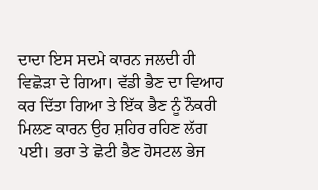ਦਾਦਾ ਇਸ ਸਦਮੇ ਕਾਰਨ ਜਲਦੀ ਹੀ ਵਿਛੋੜਾ ਦੇ ਗਿਆ। ਵੱਡੀ ਭੈਣ ਦਾ ਵਿਆਹ ਕਰ ਦਿੱਤਾ ਗਿਆ ਤੇ ਇੱਕ ਭੈਣ ਨੂੰ ਨੌਕਰੀ ਮਿਲਣ ਕਾਰਨ ਉਹ ਸ਼ਹਿਰ ਰਹਿਣ ਲੱਗ ਪਈ। ਭਰਾ ਤੇ ਛੋਟੀ ਭੈਣ ਹੋਸਟਲ ਭੇਜ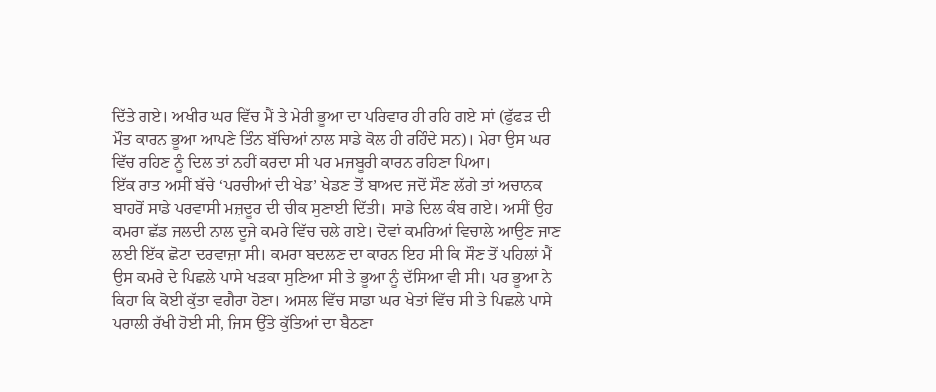ਦਿੱਤੇ ਗਏ। ਅਖੀਰ ਘਰ ਵਿੱਚ ਮੈਂ ਤੇ ਮੇਰੀ ਭੂਆ ਦਾ ਪਰਿਵਾਰ ਹੀ ਰਹਿ ਗਏ ਸਾਂ (ਫੁੱਫੜ ਦੀ ਮੌਤ ਕਾਰਨ ਭੂਆ ਆਪਣੇ ਤਿੰਨ ਬੱਚਿਆਂ ਨਾਲ ਸਾਡੇ ਕੋਲ ਹੀ ਰਹਿੰਦੇ ਸਨ)। ਮੇਰਾ ਉਸ ਘਰ ਵਿੱਚ ਰਹਿਣ ਨੂੰ ਦਿਲ ਤਾਂ ਨਹੀਂ ਕਰਦਾ ਸੀ ਪਰ ਮਜਬੂਰੀ ਕਾਰਨ ਰਹਿਣਾ ਪਿਆ।
ਇੱਕ ਰਾਤ ਅਸੀਂ ਬੱਚੇ ‘ਪਰਚੀਆਂ ਦੀ ਖੇਡ’ ਖੇਡਣ ਤੋਂ ਬਾਅਦ ਜਦੋਂ ਸੌਣ ਲੱਗੇ ਤਾਂ ਅਚਾਨਕ ਬਾਹਰੋਂ ਸਾਡੇ ਪਰਵਾਸੀ ਮਜ਼ਦੂਰ ਦੀ ਚੀਕ ਸੁਣਾਈ ਦਿੱਤੀ। ਸਾਡੇ ਦਿਲ ਕੰਬ ਗਏ। ਅਸੀਂ ਉਹ ਕਮਰਾ ਛੱਡ ਜਲਦੀ ਨਾਲ ਦੂਜੇ ਕਮਰੇ ਵਿੱਚ ਚਲੇ ਗਏ। ਦੋਵਾਂ ਕਮਰਿਆਂ ਵਿਚਾਲੇ ਆਉਣ ਜਾਣ ਲਈ ਇੱਕ ਛੋਟਾ ਦਰਵਾਜ਼ਾ ਸੀ। ਕਮਰਾ ਬਦਲਣ ਦਾ ਕਾਰਨ ਇਹ ਸੀ ਕਿ ਸੌਣ ਤੋਂ ਪਹਿਲਾਂ ਮੈਂ ਉਸ ਕਮਰੇ ਦੇ ਪਿਛਲੇ ਪਾਸੇ ਖੜਕਾ ਸੁਣਿਆ ਸੀ ਤੇ ਭੂਆ ਨੂੰ ਦੱਸਿਆ ਵੀ ਸੀ। ਪਰ ਭੂਆ ਨੇ ਕਿਹਾ ਕਿ ਕੋਈ ਕੁੱਤਾ ਵਗੈਰਾ ਹੋਣਾ। ਅਸਲ ਵਿੱਚ ਸਾਡਾ ਘਰ ਖੇਤਾਂ ਵਿੱਚ ਸੀ ਤੇ ਪਿਛਲੇ ਪਾਸੇ ਪਰਾਲੀ ਰੱਖੀ ਹੋਈ ਸੀ, ਜਿਸ ਉੱਤੇ ਕੁੱਤਿਆਂ ਦਾ ਬੈਠਣਾ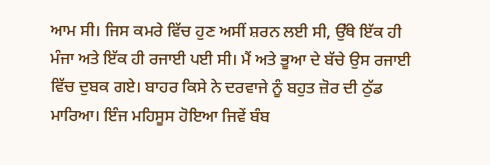ਆਮ ਸੀ। ਜਿਸ ਕਮਰੇ ਵਿੱਚ ਹੁਣ ਅਸੀਂ ਸ਼ਰਨ ਲਈ ਸੀ, ਉੱਥੇ ਇੱਕ ਹੀ ਮੰਜਾ ਅਤੇ ਇੱਕ ਹੀ ਰਜਾਈ ਪਈ ਸੀ। ਮੈਂ ਅਤੇ ਭੂਆ ਦੇ ਬੱਚੇ ਉਸ ਰਜਾਈ ਵਿੱਚ ਦੁਬਕ ਗਏ। ਬਾਹਰ ਕਿਸੇ ਨੇ ਦਰਵਾਜੇ ਨੂੰ ਬਹੁਤ ਜ਼ੋਰ ਦੀ ਠੁੱਡ ਮਾਰਿਆ। ਇੰਜ ਮਹਿਸੂਸ ਹੋਇਆ ਜਿਵੇਂ ਬੰਬ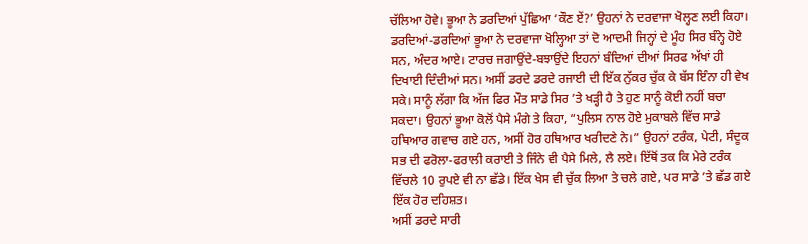ਚੱਲਿਆ ਹੋਵੇ। ਭੂਆ ਨੇ ਡਰਦਿਆਂ ਪੁੱਛਿਆ ‘ਕੌਣ ਏਂ?’ ਉਹਨਾਂ ਨੇ ਦਰਵਾਜਾ ਖੋਲ੍ਹਣ ਲਈ ਕਿਹਾ। ਡਰਦਿਆਂ-ਡਰਦਿਆਂ ਭੂਆ ਨੇ ਦਰਵਾਜਾ ਖੋਲ੍ਹਿਆ ਤਾਂ ਦੋ ਆਦਮੀ ਜਿਨ੍ਹਾਂ ਦੇ ਮੂੰਹ ਸਿਰ ਬੰਨ੍ਹੇ ਹੋਏ ਸਨ, ਅੰਦਰ ਆਏ। ਟਾਰਚ ਜਗਾਉਂਦੇ-ਬਝਾਉਂਦੇ ਇਹਨਾਂ ਬੰਦਿਆਂ ਦੀਆਂ ਸਿਰਫ ਅੱਖਾਂ ਹੀ ਦਿਖਾਈ ਦਿੰਦੀਆਂ ਸਨ। ਅਸੀਂ ਡਰਦੇ ਡਰਦੇ ਰਜਾਈ ਦੀ ਇੱਕ ਨੁੱਕਰ ਚੁੱਕ ਕੇ ਬੱਸ ਇੰਨਾ ਹੀ ਵੇਖ ਸਕੇ। ਸਾਨੂੰ ਲੱਗਾ ਕਿ ਅੱਜ ਫਿਰ ਮੌਤ ਸਾਡੇ ਸਿਰ ’ਤੇ ਖੜ੍ਹੀ ਹੈ ਤੇ ਹੁਣ ਸਾਨੂੰ ਕੋਈ ਨਹੀਂ ਬਚਾ ਸਕਦਾ। ਉਹਨਾਂ ਭੂਆ ਕੋਲੋਂ ਪੈਸੇ ਮੰਗੇ ਤੇ ਕਿਹਾ, “ਪੁਲਿਸ ਨਾਲ ਹੋਏ ਮੁਕਾਬਲੇ ਵਿੱਚ ਸਾਡੇ ਹਥਿਆਰ ਗਵਾਚ ਗਏ ਹਨ, ਅਸੀਂ ਹੋਰ ਹਥਿਆਰ ਖਰੀਦਣੇ ਨੇ।” ਉਹਨਾਂ ਟਰੰਕ, ਪੇਟੀ, ਸੰਦੂਕ ਸਭ ਦੀ ਫਰੋਲਾ-ਫਰਾਲੀ ਕਰਾਈ ਤੇ ਜਿੰਨੇ ਵੀ ਪੈਸੇ ਮਿਲੇ, ਲੈ ਲਏ। ਇੱਥੋਂ ਤਕ ਕਿ ਮੇਰੇ ਟਰੰਕ ਵਿੱਚਲੇ 10 ਰੁਪਏ ਵੀ ਨਾ ਛੱਡੇ। ਇੱਕ ਖੇਸ ਵੀ ਚੁੱਕ ਲਿਆ ਤੇ ਚਲੇ ਗਏ, ਪਰ ਸਾਡੇ ’ਤੇ ਛੱਡ ਗਏ ਇੱਕ ਹੋਰ ਦਹਿਸ਼ਤ।
ਅਸੀਂ ਡਰਦੇ ਸਾਰੀ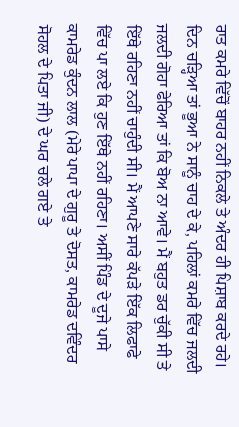ਰਾਤ ਕਮਰੇ ਵਿੱਚੋਂ ਬਾਹਰ ਨਹੀਂ ਨਿਕਲੇ ਤੇ ਅੰਦਰ ਹੀ ਪਿਸ਼ਾਬ ਕਰਦੇ ਰਹੇ। ਦਿਨ ਚੜ੍ਹਿਆ ਤਾਂ ਭੂਆ ਨੇ ਸਾਨੂੰ ਚਾਹ ਦੇ ਕੇ, ਪਹਿਲਾਂ ਕਮਰੇ ਵਿੱਚ ਜਲਦੀ ਜਲਦੀ ਗੋਹਾ ਫੇਰਿਆ ਤਾਂ ਕਿ ਬੋਅ ਨਾ ਆਵੇ। ਮੈਂ ਬਹੁਤ ਡਰ ਚੁੱਕੀ ਸੀ ਤੇ ਇੱਥੇ ਰਹਿਣਾ ਨਹੀਂ ਚਾਹੁੰਦੀ ਸੀ। ਮੈਂ ਆਪਣੇ ਸਾਰੇ ਕੱਪੜੇ ਇੱਕ ਲਿਫਾਫੇ ਵਿੱਚ ਪਾ ਲਏ ਕਿ ਹੁਣ ਇੱਥੇ ਨਹੀਂ ਰਹਿਣਾ। ਅਸੀਂ ਪਿੰਡ ਦੇ ਦੂਜੇ ਪਾਸੇ ਕਾਮਰੇਡ ਕੁੰਦਨ ਲਾਲ (ਮੇਰੇ ਪਾਪਾ ਦੇ ਗੁਰੂ ਤੇ ਦੋਸਤ, ਕਾਮਰੇਡ ਦਵਿੰਦਰ ਸੋਹਲ ਦੇ ਪਿਤਾ ਜੀ) ਦੇ ਘਰ ਚਲੇ ਗਏ ਤੇ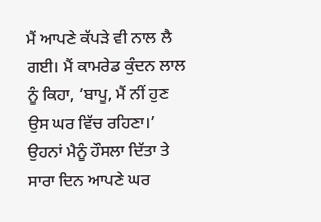ਮੈਂ ਆਪਣੇ ਕੱਪੜੇ ਵੀ ਨਾਲ ਲੈ ਗਈ। ਮੈਂ ਕਾਮਰੇਡ ਕੁੰਦਨ ਲਾਲ ਨੂੰ ਕਿਹਾ, ‘ਬਾਪੂ, ਮੈਂ ਨੀਂ ਹੁਣ ਉਸ ਘਰ ਵਿੱਚ ਰਹਿਣਾ।’
ਉਹਨਾਂ ਮੈਨੂੰ ਹੌਸਲਾ ਦਿੱਤਾ ਤੇ ਸਾਰਾ ਦਿਨ ਆਪਣੇ ਘਰ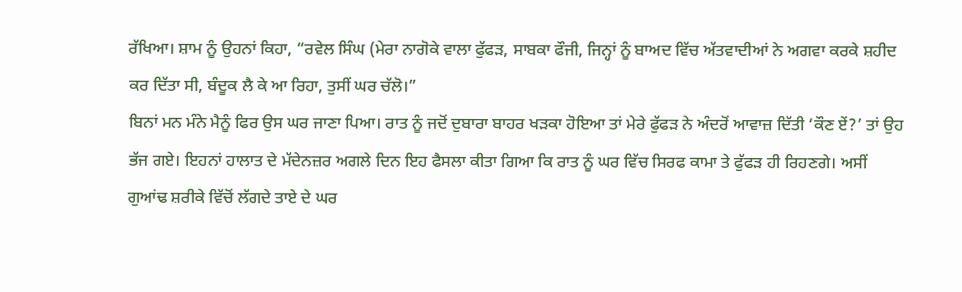ਰੱਖਿਆ। ਸ਼ਾਮ ਨੂੰ ਉਹਨਾਂ ਕਿਹਾ, “ਰਵੇਲ ਸਿੰਘ (ਮੇਰਾ ਨਾਗੋਕੇ ਵਾਲਾ ਫੁੱਫੜ, ਸਾਬਕਾ ਫੌਜੀ, ਜਿਨ੍ਹਾਂ ਨੂੰ ਬਾਅਦ ਵਿੱਚ ਅੱਤਵਾਦੀਆਂ ਨੇ ਅਗਵਾ ਕਰਕੇ ਸ਼ਹੀਦ ਕਰ ਦਿੱਤਾ ਸੀ, ਬੰਦੂਕ ਲੈ ਕੇ ਆ ਰਿਹਾ, ਤੁਸੀਂ ਘਰ ਚੱਲੋ।”
ਬਿਨਾਂ ਮਨ ਮੰਨੇ ਮੈਨੂੰ ਫਿਰ ਉਸ ਘਰ ਜਾਣਾ ਪਿਆ। ਰਾਤ ਨੂੰ ਜਦੋਂ ਦੁਬਾਰਾ ਬਾਹਰ ਖੜਕਾ ਹੋਇਆ ਤਾਂ ਮੇਰੇ ਫੁੱਫੜ ਨੇ ਅੰਦਰੋਂ ਆਵਾਜ਼ ਦਿੱਤੀ ‘ਕੌਣ ਏਂ?’ ਤਾਂ ਉਹ ਭੱਜ ਗਏ। ਇਹਨਾਂ ਹਾਲਾਤ ਦੇ ਮੱਦੇਨਜ਼ਰ ਅਗਲੇ ਦਿਨ ਇਹ ਫੈਸਲਾ ਕੀਤਾ ਗਿਆ ਕਿ ਰਾਤ ਨੂੰ ਘਰ ਵਿੱਚ ਸਿਰਫ ਕਾਮਾ ਤੇ ਫੁੱਫੜ ਹੀ ਰਿਹਣਗੇ। ਅਸੀਂ ਗੁਆਂਢ ਸ਼ਰੀਕੇ ਵਿੱਚੋਂ ਲੱਗਦੇ ਤਾਏ ਦੇ ਘਰ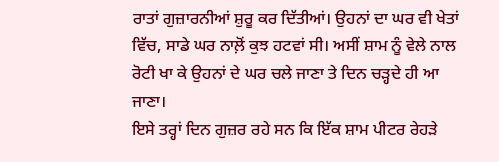ਰਾਤਾਂ ਗੁਜ਼ਾਰਨੀਆਂ ਸ਼ੁਰੂ ਕਰ ਦਿੱਤੀਆਂ। ਉਹਨਾਂ ਦਾ ਘਰ ਵੀ ਖੇਤਾਂ ਵਿੱਚ, ਸਾਡੇ ਘਰ ਨਾਲ਼ੋਂ ਕੁਝ ਹਟਵਾਂ ਸੀ। ਅਸੀਂ ਸ਼ਾਮ ਨੂੰ ਵੇਲੇ ਨਾਲ ਰੋਟੀ ਖਾ ਕੇ ਉਹਨਾਂ ਦੇ ਘਰ ਚਲੇ ਜਾਣਾ ਤੇ ਦਿਨ ਚੜ੍ਹਦੇ ਹੀ ਆ ਜਾਣਾ।
ਇਸੇ ਤਰ੍ਹਾਂ ਦਿਨ ਗੁਜ਼ਰ ਰਹੇ ਸਨ ਕਿ ਇੱਕ ਸ਼ਾਮ ਪੀਟਰ ਰੇਹੜੇ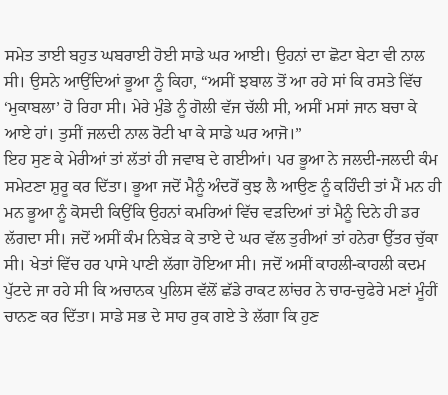ਸਮੇਤ ਤਾਈ ਬਹੁਤ ਘਬਰਾਈ ਹੋਈ ਸਾਡੇ ਘਰ ਆਈ। ਉਹਨਾਂ ਦਾ ਛੋਟਾ ਬੇਟਾ ਵੀ ਨਾਲ ਸੀ। ਉਸਨੇ ਆਉਂਦਿਆਂ ਭੂਆ ਨੂੰ ਕਿਹਾ, “ਅਸੀਂ ਝਬਾਲ ਤੋਂ ਆ ਰਹੇ ਸਾਂ ਕਿ ਰਸਤੇ ਵਿੱਚ ‘ਮੁਕਾਬਲਾ’ ਹੋ ਰਿਹਾ ਸੀ। ਮੇਰੇ ਮੁੰਡੇ ਨੂੰ ਗੋਲੀ ਵੱਜ ਚੱਲੀ ਸੀ, ਅਸੀਂ ਮਸਾਂ ਜਾਨ ਬਚਾ ਕੇ ਆਏ ਹਾਂ। ਤੁਸੀਂ ਜਲਦੀ ਨਾਲ ਰੋਟੀ ਖਾ ਕੇ ਸਾਡੇ ਘਰ ਆਜੋ।”
ਇਹ ਸੁਣ ਕੇ ਮੇਰੀਆਂ ਤਾਂ ਲੱਤਾਂ ਹੀ ਜਵਾਬ ਦੇ ਗਈਆਂ। ਪਰ ਭੂਆ ਨੇ ਜਲਦੀ-ਜਲਦੀ ਕੰਮ ਸਮੇਟਣਾ ਸ਼ੁਰੂ ਕਰ ਦਿੱਤਾ। ਭੂਆ ਜਦੋਂ ਮੈਨੂੰ ਅੰਦਰੋਂ ਕੁਝ ਲੈ ਆਉਣ ਨੂੰ ਕਹਿੰਦੀ ਤਾਂ ਮੈਂ ਮਨ ਹੀ ਮਨ ਭੂਆ ਨੂੰ ਕੋਸਦੀ ਕਿਉਂਕਿ ਉਹਨਾਂ ਕਮਰਿਆਂ ਵਿੱਚ ਵੜਦਿਆਂ ਤਾਂ ਮੈਨੂੰ ਦਿਨੇ ਹੀ ਡਰ ਲੱਗਦਾ ਸੀ। ਜਦੋਂ ਅਸੀਂ ਕੰਮ ਨਿਬੇੜ ਕੇ ਤਾਏ ਦੇ ਘਰ ਵੱਲ ਤੁਰੀਆਂ ਤਾਂ ਹਨੇਰਾ ਉੱਤਰ ਚੁੱਕਾ ਸੀ। ਖੇਤਾਂ ਵਿੱਚ ਹਰ ਪਾਸੇ ਪਾਣੀ ਲੱਗਾ ਹੋਇਆ ਸੀ। ਜਦੋਂ ਅਸੀਂ ਕਾਹਲੀ-ਕਾਹਲੀ ਕਦਮ ਪੁੱਟਦੇ ਜਾ ਰਹੇ ਸੀ ਕਿ ਅਚਾਨਕ ਪੁਲਿਸ ਵੱਲੋਂ ਛੱਡੇ ਰਾਕਟ ਲਾਂਚਰ ਨੇ ਚਾਰ-ਚੁਫੇਰੇ ਮਣਾਂ ਮੂੰਹੀਂ ਚਾਨਣ ਕਰ ਦਿੱਤਾ। ਸਾਡੇ ਸਭ ਦੇ ਸਾਹ ਰੁਕ ਗਏ ਤੇ ਲੱਗਾ ਕਿ ਹੁਣ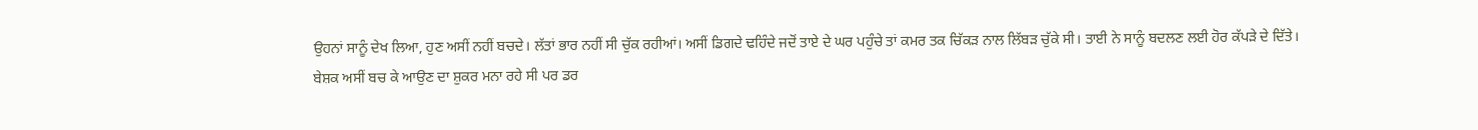ਉਹਨਾਂ ਸਾਨੂੰ ਦੇਖ ਲਿਆ, ਹੁਣ ਅਸੀਂ ਨਹੀਂ ਬਚਦੇ। ਲੱਤਾਂ ਭਾਰ ਨਹੀਂ ਸੀ ਚੁੱਕ ਰਹੀਆਂ। ਅਸੀਂ ਡਿਗਦੇ ਢਹਿੰਦੇ ਜਦੋਂ ਤਾਏ ਦੇ ਘਰ ਪਹੁੰਚੇ ਤਾਂ ਕਮਰ ਤਕ ਚਿੱਕੜ ਨਾਲ ਲਿੱਬੜ ਚੁੱਕੇ ਸੀ। ਤਾਈ ਨੇ ਸਾਨੂੰ ਬਦਲਣ ਲਈ ਹੋਰ ਕੱਪੜੇ ਦੇ ਦਿੱਤੇ।
ਬੇਸ਼ਕ ਅਸੀਂ ਬਚ ਕੇ ਆਉਣ ਦਾ ਸ਼ੁਕਰ ਮਨਾ ਰਹੇ ਸੀ ਪਰ ਡਰ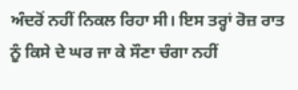ਅੰਦਰੋਂ ਨਹੀਂ ਨਿਕਲ ਰਿਹਾ ਸੀ। ਇਸ ਤਰ੍ਹਾਂ ਰੋਜ਼ ਰਾਤ ਨੂੰ ਕਿਸੇ ਦੇ ਘਰ ਜਾ ਕੇ ਸੌਣਾ ਚੰਗਾ ਨਹੀਂ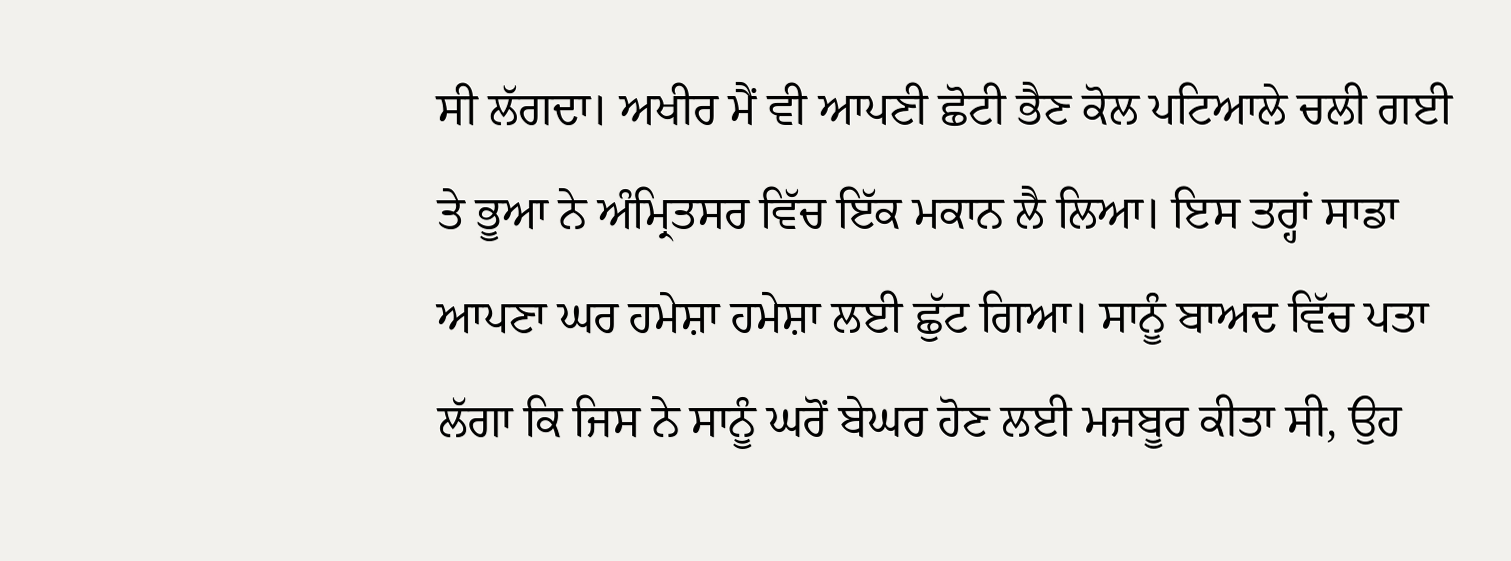ਸੀ ਲੱਗਦਾ। ਅਖੀਰ ਮੈਂ ਵੀ ਆਪਣੀ ਛੋਟੀ ਭੈਣ ਕੋਲ ਪਟਿਆਲੇ ਚਲੀ ਗਈ ਤੇ ਭੂਆ ਨੇ ਅੰਮ੍ਰਿਤਸਰ ਵਿੱਚ ਇੱਕ ਮਕਾਨ ਲੈ ਲਿਆ। ਇਸ ਤਰ੍ਹਾਂ ਸਾਡਾ ਆਪਣਾ ਘਰ ਹਮੇਸ਼ਾ ਹਮੇਸ਼ਾ ਲਈ ਛੁੱਟ ਗਿਆ। ਸਾਨੂੰ ਬਾਅਦ ਵਿੱਚ ਪਤਾ ਲੱਗਾ ਕਿ ਜਿਸ ਨੇ ਸਾਨੂੰ ਘਰੋਂ ਬੇਘਰ ਹੋਣ ਲਈ ਮਜਬੂਰ ਕੀਤਾ ਸੀ, ਉਹ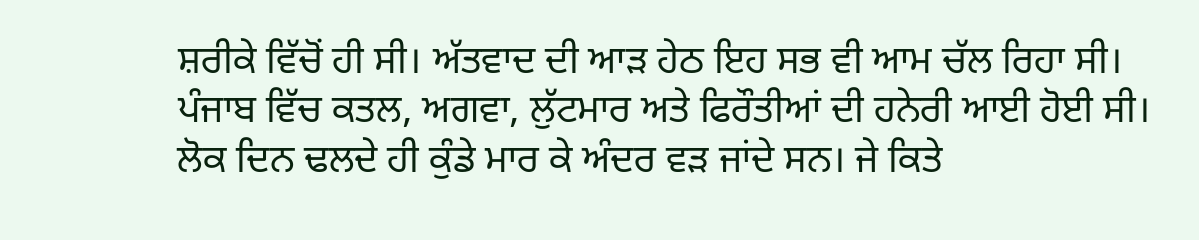ਸ਼ਰੀਕੇ ਵਿੱਚੋਂ ਹੀ ਸੀ। ਅੱਤਵਾਦ ਦੀ ਆੜ ਹੇਠ ਇਹ ਸਭ ਵੀ ਆਮ ਚੱਲ ਰਿਹਾ ਸੀ। ਪੰਜਾਬ ਵਿੱਚ ਕਤਲ, ਅਗਵਾ, ਲੁੱਟਮਾਰ ਅਤੇ ਫਿਰੌਤੀਆਂ ਦੀ ਹਨੇਰੀ ਆਈ ਹੋਈ ਸੀ। ਲੋਕ ਦਿਨ ਢਲਦੇ ਹੀ ਕੁੰਡੇ ਮਾਰ ਕੇ ਅੰਦਰ ਵੜ ਜਾਂਦੇ ਸਨ। ਜੇ ਕਿਤੇ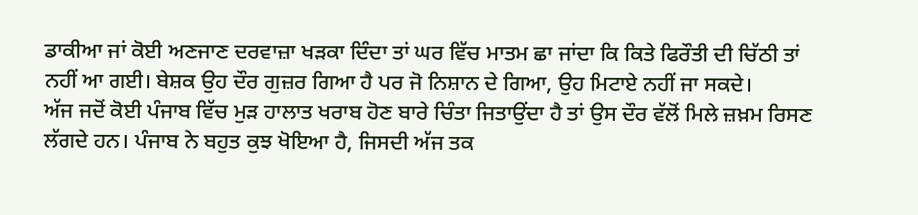ਡਾਕੀਆ ਜਾਂ ਕੋਈ ਅਣਜਾਣ ਦਰਵਾਜ਼ਾ ਖੜਕਾ ਦਿੰਦਾ ਤਾਂ ਘਰ ਵਿੱਚ ਮਾਤਮ ਛਾ ਜਾਂਦਾ ਕਿ ਕਿਤੇ ਫਿਰੌਤੀ ਦੀ ਚਿੱਠੀ ਤਾਂ ਨਹੀਂ ਆ ਗਈ। ਬੇਸ਼ਕ ਉਹ ਦੌਰ ਗੁਜ਼ਰ ਗਿਆ ਹੈ ਪਰ ਜੋ ਨਿਸ਼ਾਨ ਦੇ ਗਿਆ, ਉਹ ਮਿਟਾਏ ਨਹੀਂ ਜਾ ਸਕਦੇ।
ਅੱਜ ਜਦੋਂ ਕੋਈ ਪੰਜਾਬ ਵਿੱਚ ਮੁੜ ਹਾਲਾਤ ਖਰਾਬ ਹੋਣ ਬਾਰੇ ਚਿੰਤਾ ਜਿਤਾਉਂਦਾ ਹੈ ਤਾਂ ਉਸ ਦੌਰ ਵੱਲੋਂ ਮਿਲੇ ਜ਼ਖ਼ਮ ਰਿਸਣ ਲੱਗਦੇ ਹਨ। ਪੰਜਾਬ ਨੇ ਬਹੁਤ ਕੁਝ ਖੋਇਆ ਹੈ, ਜਿਸਦੀ ਅੱਜ ਤਕ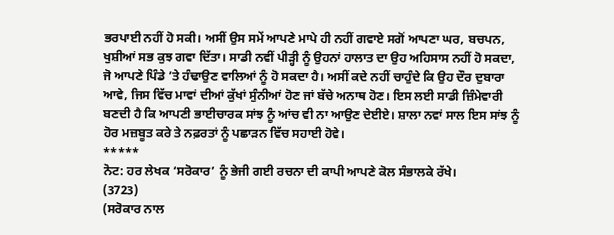ਭਰਪਾਈ ਨਹੀਂ ਹੋ ਸਕੀ। ਅਸੀਂ ਉਸ ਸਮੇਂ ਆਪਣੇ ਮਾਪੇ ਹੀ ਨਹੀਂ ਗਵਾਏ ਸਗੋਂ ਆਪਣਾ ਘਰ, ਬਚਪਨ, ਖੁਸ਼ੀਆਂ ਸਭ ਕੁਝ ਗਵਾ ਦਿੱਤਾ। ਸਾਡੀ ਨਵੀਂ ਪੀੜ੍ਹੀ ਨੂੰ ਉਹਨਾਂ ਹਾਲਾਤ ਦਾ ਉਹ ਅਹਿਸਾਸ ਨਹੀਂ ਹੋ ਸਕਦਾ, ਜੋ ਆਪਣੇ ਪਿੰਡੇ ’ਤੇ ਹੰਢਾਉਣ ਵਾਲਿਆਂ ਨੂੰ ਹੋ ਸਕਦਾ ਹੈ। ਅਸੀਂ ਕਦੇ ਨਹੀਂ ਚਾਹੁੰਦੇ ਕਿ ਉਹ ਦੌਰ ਦੁਬਾਰਾ ਆਵੇ, ਜਿਸ ਵਿੱਚ ਮਾਵਾਂ ਦੀਆਂ ਕੁੱਖਾਂ ਸੁੰਨੀਆਂ ਹੋਣ ਜਾਂ ਬੱਚੇ ਅਨਾਥ ਹੋਣ। ਇਸ ਲਈ ਸਾਡੀ ਜ਼ਿੰਮੇਵਾਰੀ ਬਣਦੀ ਹੈ ਕਿ ਆਪਣੀ ਭਾਈਚਾਰਕ ਸਾਂਝ ਨੂੰ ਆਂਚ ਵੀ ਨਾ ਆਉਣ ਦੇਈਏ। ਸ਼ਾਲਾ ਨਵਾਂ ਸਾਲ ਇਸ ਸਾਂਝ ਨੂੰ ਹੋਰ ਮਜ਼ਬੂਤ ਕਰੇ ਤੇ ਨਫ਼ਰਤਾਂ ਨੂੰ ਪਛਾੜਨ ਵਿੱਚ ਸਹਾਈ ਹੋਵੇ।
*****
ਨੋਟ: ਹਰ ਲੇਖਕ ‘ਸਰੋਕਾਰ’ ਨੂੰ ਭੇਜੀ ਗਈ ਰਚਨਾ ਦੀ ਕਾਪੀ ਆਪਣੇ ਕੋਲ ਸੰਭਾਲਕੇ ਰੱਖੇ।
(3723)
(ਸਰੋਕਾਰ ਨਾਲ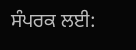ਸੰਪਰਕ ਲਈ: